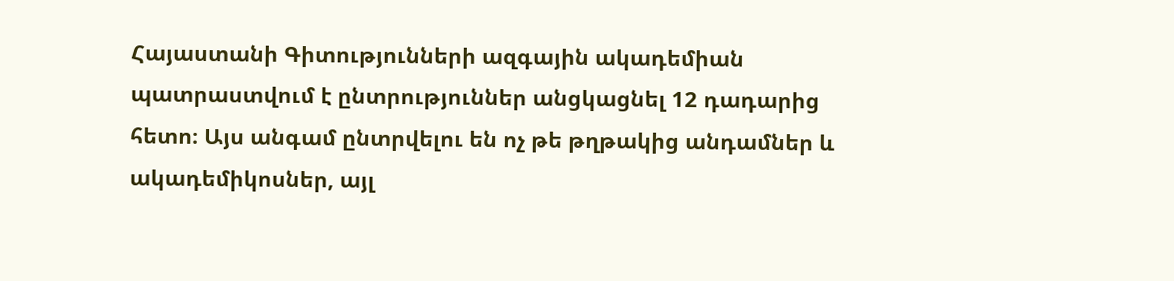Հայաստանի Գիտությունների ազգային ակադեմիան պատրաստվում է ընտրություններ անցկացնել 12 դադարից հետո։ Այս անգամ ընտրվելու են ոչ թե թղթակից անդամներ և ակադեմիկոսներ, այլ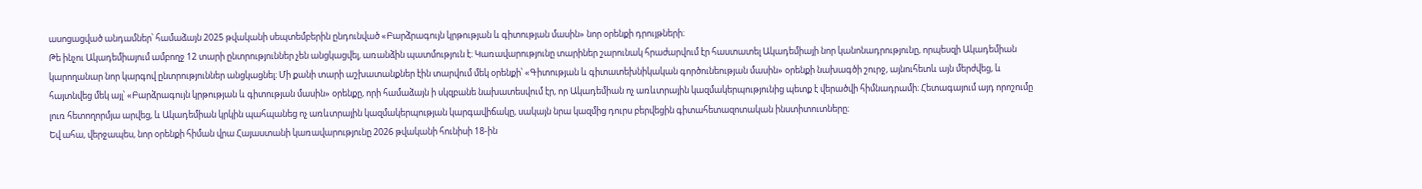ասոցացված անդամներ՝ համաձայն 2025 թվականի սեպտեմբերին ընդունված «Բարձրագույն կրթության և գիտության մասին» նոր օրենքի դրույթների։
Թե ինչու Ակադեմիայում ամբողջ 12 տարի ընտրություններ չեն անցկացվել, առանձին պատմություն է։ Կառավարությունը տարիներ շարունակ հրաժարվում էր հաստատել Ակադեմիայի նոր կանոնադրությունը, որպեսզի Ակադեմիան կարողանար նոր կարգով ընտրություններ անցկացնել։ Մի քանի տարի աշխատանքներ էին տարվում մեկ օրենքի՝ «Գիտության և գիտատեխնիկական գործունեության մասին» օրենքի նախագծի շուրջ, այնուհետև այն մերժվեց, և հայտնվեց մեկ այլ՝ «Բարձրագույն կրթության և գիտության մասին» օրենքը, որի համաձայն ի սկզբանե նախատեսվում էր, որ Ակադեմիան ոչ առևտրային կազմակերպությունից պետք է վերածվի հիմնադրամի։ Հետագայում այդ որոշումը լուռ հետողորմյա արվեց, և Ակադեմիան կրկին պահպանեց ոչ առևտրային կազմակերպության կարգավիճակը, սակայն նրա կազմից դուրս բերվեցին գիտահետազոտական ինստիտուտները։
Եվ ահա, վերջապես, նոր օրենքի հիման վրա Հայաստանի կառավարությունը 2026 թվականի հունիսի 18-ին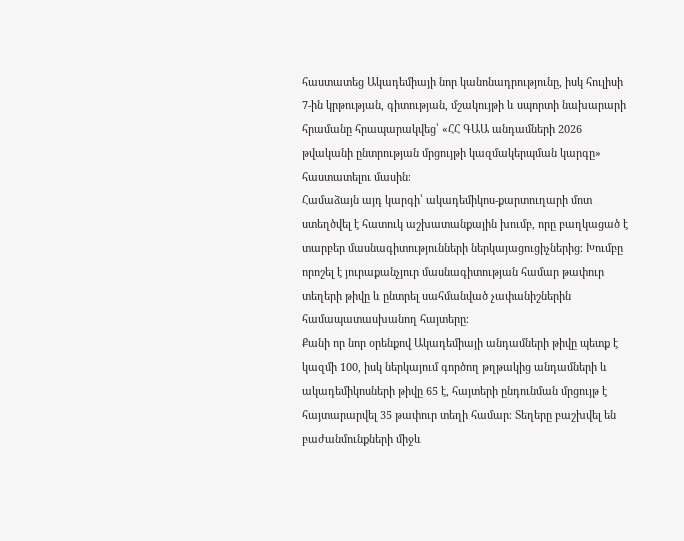հաստատեց Ակադեմիայի նոր կանոնադրությունը, իսկ հուլիսի 7-ին կրթության, գիտության, մշակույթի և սպորտի նախարարի հրամանը հրապարակվեց՝ «ՀՀ ԳԱԱ անդամների 2026 թվականի ընտրության մրցույթի կազմակերպման կարգը» հաստատելու մասին։
Համաձայն այդ կարգի՝ ակադեմիկոս-քարտուղարի մոտ ստեղծվել է հատուկ աշխատանքային խումբ, որը բաղկացած է տարբեր մասնագիտությունների ներկայացուցիչներից։ Խումբը որոշել է յուրաքանչյուր մասնագիտության համար թափուր տեղերի թիվը և ընտրել սահմանված չափանիշներին համապատասխանող հայտերը։
Քանի որ նոր օրենքով Ակադեմիայի անդամների թիվը պետք է կազմի 100, իսկ ներկայում գործող թղթակից անդամների և ակադեմիկոսների թիվը 65 է, հայտերի ընդունման մրցույթ է հայտարարվել 35 թափուր տեղի համար։ Տեղերը բաշխվել են բաժանմունքների միջև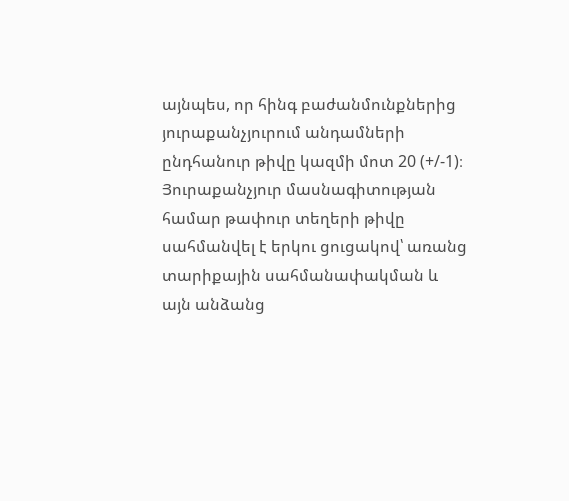այնպես, որ հինգ բաժանմունքներից յուրաքանչյուրում անդամների ընդհանուր թիվը կազմի մոտ 20 (+/-1)։
Յուրաքանչյուր մասնագիտության համար թափուր տեղերի թիվը սահմանվել է երկու ցուցակով՝ առանց տարիքային սահմանափակման և այն անձանց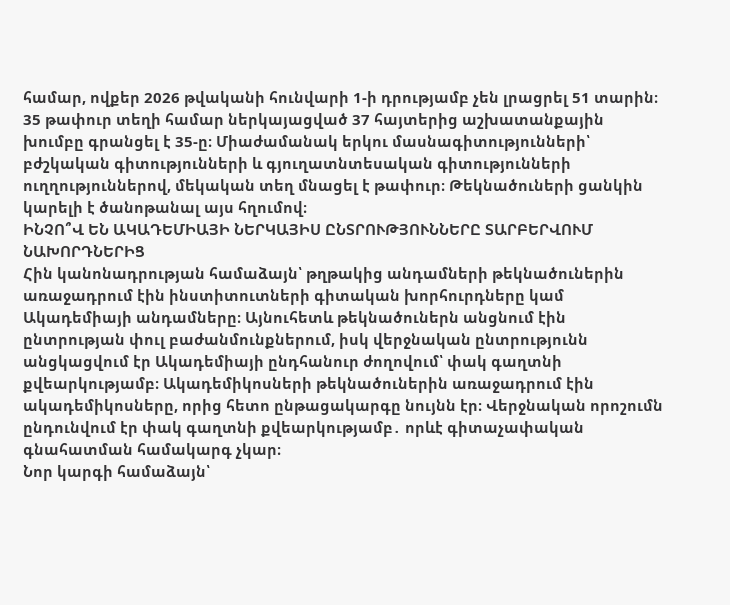համար, ովքեր 2026 թվականի հունվարի 1-ի դրությամբ չեն լրացրել 51 տարին։
35 թափուր տեղի համար ներկայացված 37 հայտերից աշխատանքային խումբը գրանցել է 35-ը։ Միաժամանակ երկու մասնագիտությունների՝ բժշկական գիտությունների և գյուղատնտեսական գիտությունների ուղղություններով, մեկական տեղ մնացել է թափուր։ Թեկնածուների ցանկին կարելի է ծանոթանալ այս հղումով։
ԻՆՉՈ՞Վ ԵՆ ԱԿԱԴԵՄԻԱՅԻ ՆԵՐԿԱՅԻՍ ԸՆՏՐՈՒԹՅՈՒՆՆԵՐԸ ՏԱՐԲԵՐՎՈՒՄ ՆԱԽՈՐԴՆԵՐԻՑ
Հին կանոնադրության համաձայն՝ թղթակից անդամների թեկնածուներին առաջադրում էին ինստիտուտների գիտական խորհուրդները կամ Ակադեմիայի անդամները։ Այնուհետև թեկնածուներն անցնում էին ընտրության փուլ բաժանմունքներում, իսկ վերջնական ընտրությունն անցկացվում էր Ակադեմիայի ընդհանուր ժողովում՝ փակ գաղտնի քվեարկությամբ։ Ակադեմիկոսների թեկնածուներին առաջադրում էին ակադեմիկոսները, որից հետո ընթացակարգը նույնն էր։ Վերջնական որոշումն ընդունվում էր փակ գաղտնի քվեարկությամբ․ որևէ գիտաչափական գնահատման համակարգ չկար։
Նոր կարգի համաձայն՝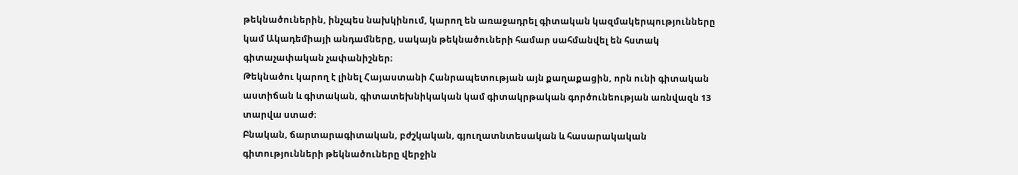թեկնածուներին, ինչպես նախկինում, կարող են առաջադրել գիտական կազմակերպությունները կամ Ակադեմիայի անդամները, սակայն թեկնածուների համար սահմանվել են հստակ գիտաչափական չափանիշներ։
Թեկնածու կարող է լինել Հայաստանի Հանրապետության այն քաղաքացին, որն ունի գիտական աստիճան և գիտական, գիտատեխնիկական կամ գիտակրթական գործունեության առնվազն 13 տարվա ստաժ։
Բնական, ճարտարագիտական, բժշկական, գյուղատնտեսական և հասարակական գիտությունների թեկնածուները վերջին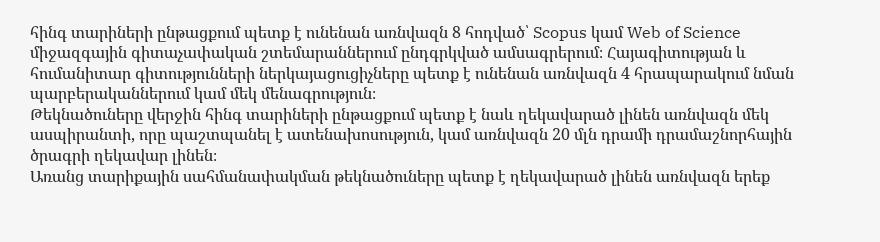հինգ տարիների ընթացքում պետք է ունենան առնվազն 8 հոդված՝ Scopus կամ Web of Science միջազգային գիտաչափական շտեմարաններում ընդգրկված ամսագրերում։ Հայագիտության և հումանիտար գիտությունների ներկայացուցիչները պետք է ունենան առնվազն 4 հրապարակում նման պարբերականներում կամ մեկ մենագրություն։
Թեկնածուները վերջին հինգ տարիների ընթացքում պետք է նաև ղեկավարած լինեն առնվազն մեկ ասպիրանտի, որը պաշտպանել է ատենախոսություն, կամ առնվազն 20 մլն դրամի դրամաշնորհային ծրագրի ղեկավար լինեն։
Առանց տարիքային սահմանափակման թեկնածուները պետք է ղեկավարած լինեն առնվազն երեք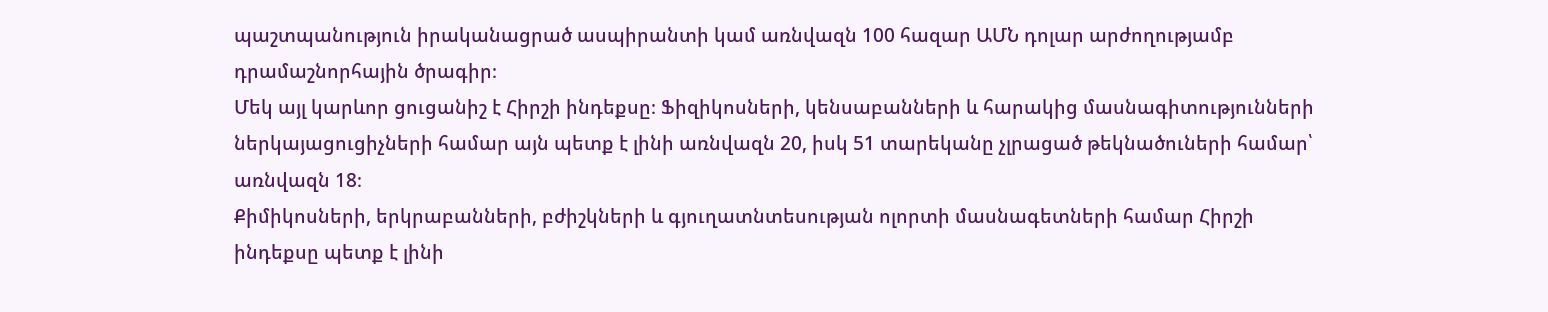պաշտպանություն իրականացրած ասպիրանտի կամ առնվազն 100 հազար ԱՄՆ դոլար արժողությամբ դրամաշնորհային ծրագիր։
Մեկ այլ կարևոր ցուցանիշ է Հիրշի ինդեքսը։ Ֆիզիկոսների, կենսաբանների և հարակից մասնագիտությունների ներկայացուցիչների համար այն պետք է լինի առնվազն 20, իսկ 51 տարեկանը չլրացած թեկնածուների համար՝ առնվազն 18։
Քիմիկոսների, երկրաբանների, բժիշկների և գյուղատնտեսության ոլորտի մասնագետների համար Հիրշի ինդեքսը պետք է լինի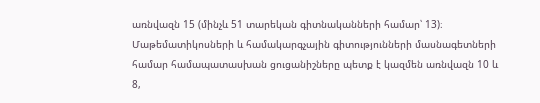առնվազն 15 (մինչև 51 տարեկան գիտնականների համար՝ 13)։
Մաթեմատիկոսների և համակարգչային գիտությունների մասնագետների համար համապատասխան ցուցանիշները պետք է կազմեն առնվազն 10 և 8,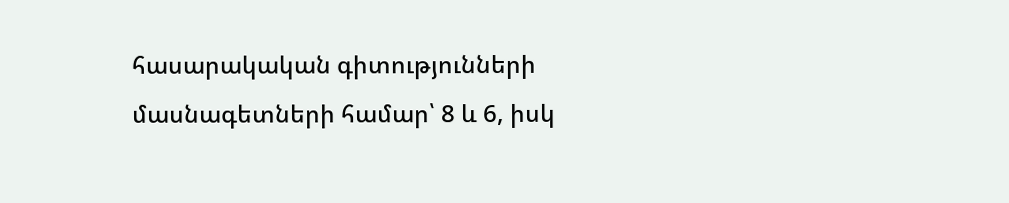հասարակական գիտությունների մասնագետների համար՝ 8 և 6, իսկ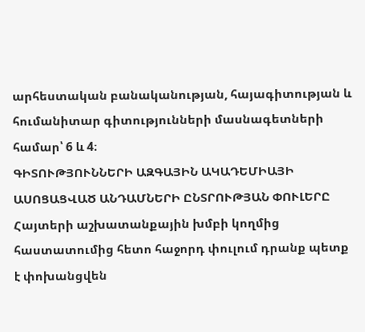արհեստական բանականության, հայագիտության և հումանիտար գիտությունների մասնագետների համար՝ 6 և 4։
ԳԻՏՈՒԹՅՈՒՆՆԵՐԻ ԱԶԳԱՅԻՆ ԱԿԱԴԵՄԻԱՅԻ ԱՍՈՑԱՑՎԱԾ ԱՆԴԱՄՆԵՐԻ ԸՆՏՐՈՒԹՅԱՆ ՓՈՒԼԵՐԸ
Հայտերի աշխատանքային խմբի կողմից հաստատումից հետո հաջորդ փուլում դրանք պետք է փոխանցվեն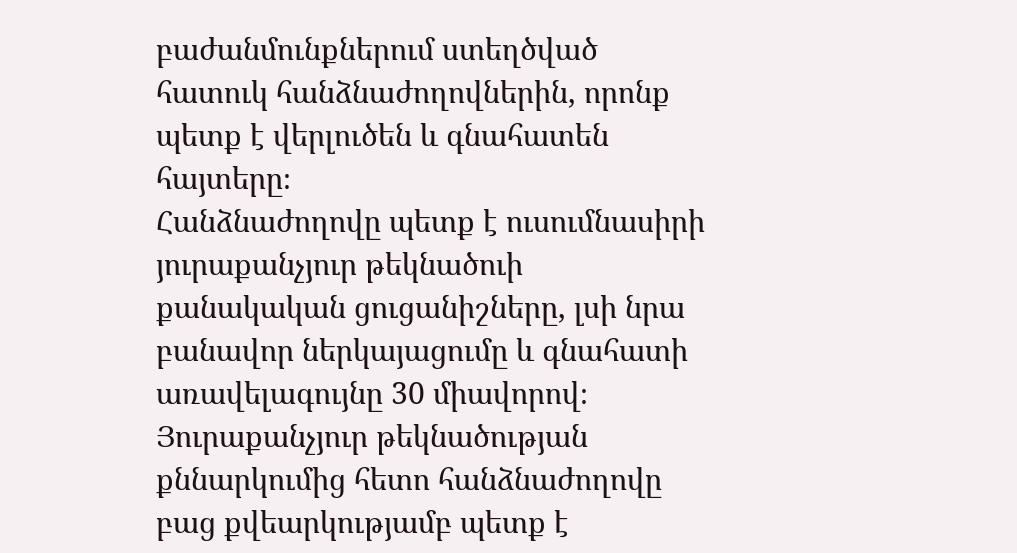բաժանմունքներում ստեղծված հատուկ հանձնաժողովներին, որոնք պետք է վերլուծեն և գնահատեն հայտերը։
Հանձնաժողովը պետք է ուսումնասիրի յուրաքանչյուր թեկնածուի քանակական ցուցանիշները, լսի նրա բանավոր ներկայացումը և գնահատի առավելագույնը 30 միավորով։
Յուրաքանչյուր թեկնածության քննարկումից հետո հանձնաժողովը բաց քվեարկությամբ պետք է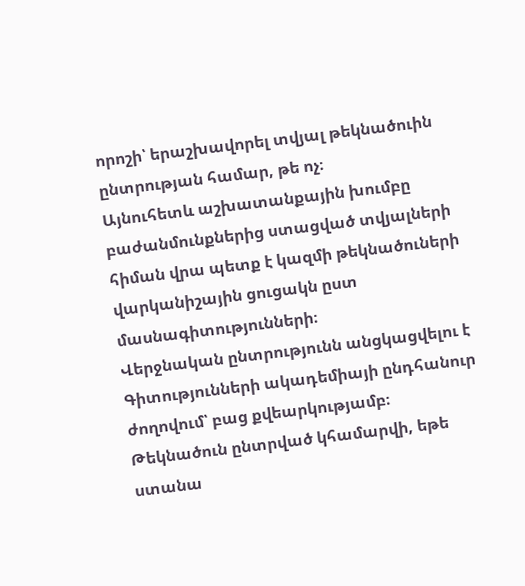որոշի՝ երաշխավորել տվյալ թեկնածուին ընտրության համար, թե ոչ։
Այնուհետև աշխատանքային խումբը բաժանմունքներից ստացված տվյալների հիման վրա պետք է կազմի թեկնածուների վարկանիշային ցուցակն ըստ մասնագիտությունների։
Վերջնական ընտրությունն անցկացվելու է Գիտությունների ակադեմիայի ընդհանուր ժողովում՝ բաց քվեարկությամբ։ Թեկնածուն ընտրված կհամարվի, եթե ստանա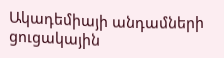Ակադեմիայի անդամների ցուցակային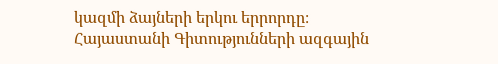կազմի ձայների երկու երրորդը։
Հայաստանի Գիտությունների ազգային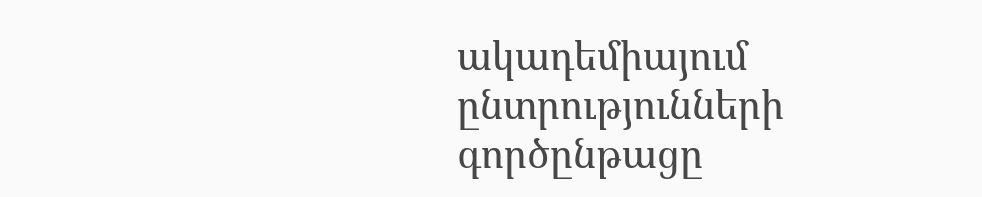ակադեմիայում ընտրությունների գործընթացը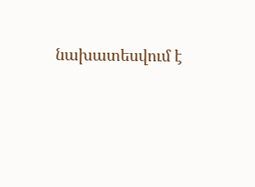նախատեսվում է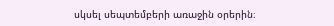սկսել սեպտեմբերի առաջին օրերին։